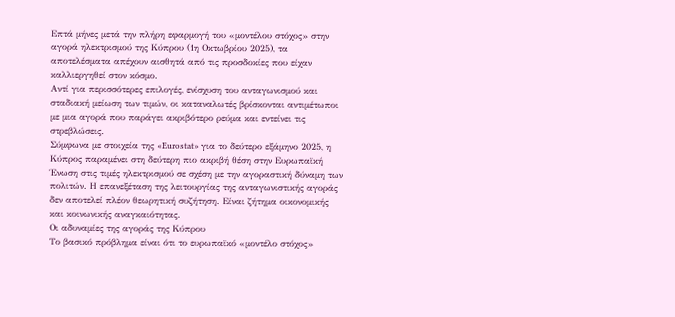Επτά μήνες μετά την πλήρη εφαρμογή του «μοντέλου στόχος» στην αγορά ηλεκτρισμού της Κύπρου (1η Οκτωβρίου 2025), τα αποτελέσματα απέχουν αισθητά από τις προσδοκίες που είχαν καλλιεργηθεί στον κόσμο.
Αντί για περισσότερες επιλογές, ενίσχυση του ανταγωνισμού και σταδιακή μείωση των τιμών, οι καταναλωτές βρίσκονται αντιμέτωποι με μια αγορά που παράγει ακριβότερο ρεύμα και εντείνει τις στρεβλώσεις.
Σύμφωνα με στοιχεία της «Eurostat» για το δεύτερο εξάμηνο 2025, η Κύπρος παραμένει στη δεύτερη πιο ακριβή θέση στην Ευρωπαϊκή Ένωση στις τιμές ηλεκτρισμού σε σχέση με την αγοραστική δύναμη των πολιτών. Η επανεξέταση της λειτουργίας της ανταγωνιστικής αγοράς δεν αποτελεί πλέον θεωρητική συζήτηση. Είναι ζήτημα οικονομικής και κοινωνικής αναγκαιότητας.
Οι αδυναμίες της αγοράς της Κύπρου
Το βασικό πρόβλημα είναι ότι το ευρωπαϊκό «μοντέλο στόχος»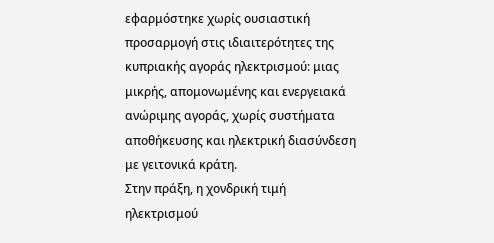εφαρμόστηκε χωρίς ουσιαστική προσαρμογή στις ιδιαιτερότητες της κυπριακής αγοράς ηλεκτρισμού: μιας μικρής, απομονωμένης και ενεργειακά ανώριμης αγοράς, χωρίς συστήματα αποθήκευσης και ηλεκτρική διασύνδεση με γειτονικά κράτη.
Στην πράξη, η χονδρική τιμή ηλεκτρισμού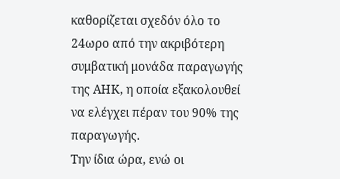καθορίζεται σχεδόν όλο το 24ωρο από την ακριβότερη συμβατική μονάδα παραγωγής της ΑΗΚ, η οποία εξακολουθεί να ελέγχει πέραν του 90% της παραγωγής.
Την ίδια ώρα, ενώ οι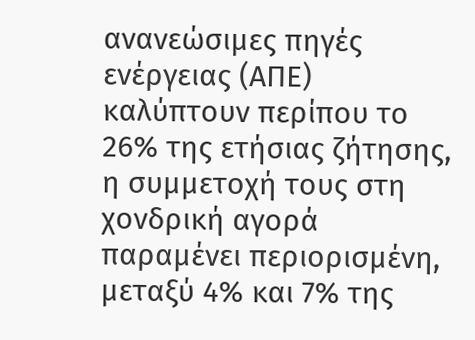ανανεώσιμες πηγές ενέργειας (ΑΠΕ) καλύπτουν περίπου το 26% της ετήσιας ζήτησης, η συμμετοχή τους στη χονδρική αγορά παραμένει περιορισμένη, μεταξύ 4% και 7% της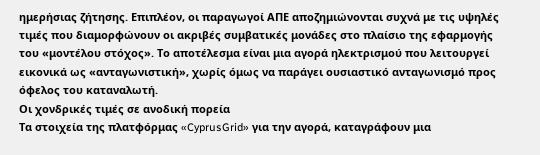ημερήσιας ζήτησης. Επιπλέον, οι παραγωγοί ΑΠΕ αποζημιώνονται συχνά με τις υψηλές τιμές που διαμορφώνουν οι ακριβές συμβατικές μονάδες στο πλαίσιο της εφαρμογής του «μοντέλου στόχος». Το αποτέλεσμα είναι μια αγορά ηλεκτρισμού που λειτουργεί εικονικά ως «ανταγωνιστική», χωρίς όμως να παράγει ουσιαστικό ανταγωνισμό προς όφελος του καταναλωτή.
Οι χονδρικές τιμές σε ανοδική πορεία
Τα στοιχεία της πλατφόρμας «CyprusGrid» για την αγορά, καταγράφουν μια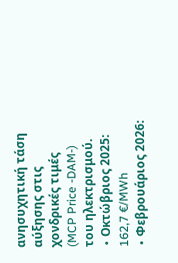ανησυχητική τάση αύξησης στις χονδρικές τιμές (MCP Price -DAM-) του ηλεκτρισμού.
∙ Οκτώβριος 2025: 162,7 €/MWh
∙ Φεβρουάριος 2026: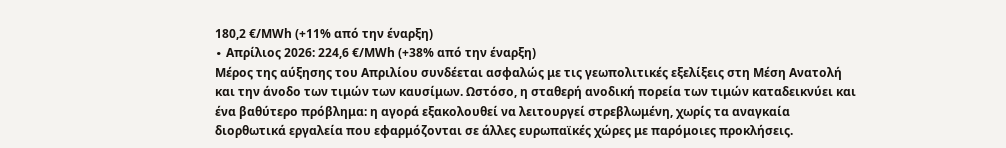180,2 €/MWh (+11% από την έναρξη)
∙ Απρίλιος 2026: 224,6 €/MWh (+38% από την έναρξη)
Μέρος της αύξησης του Απριλίου συνδέεται ασφαλώς με τις γεωπολιτικές εξελίξεις στη Μέση Ανατολή και την άνοδο των τιμών των καυσίμων. Ωστόσο, η σταθερή ανοδική πορεία των τιμών καταδεικνύει και ένα βαθύτερο πρόβλημα: η αγορά εξακολουθεί να λειτουργεί στρεβλωμένη, χωρίς τα αναγκαία διορθωτικά εργαλεία που εφαρμόζονται σε άλλες ευρωπαϊκές χώρες με παρόμοιες προκλήσεις.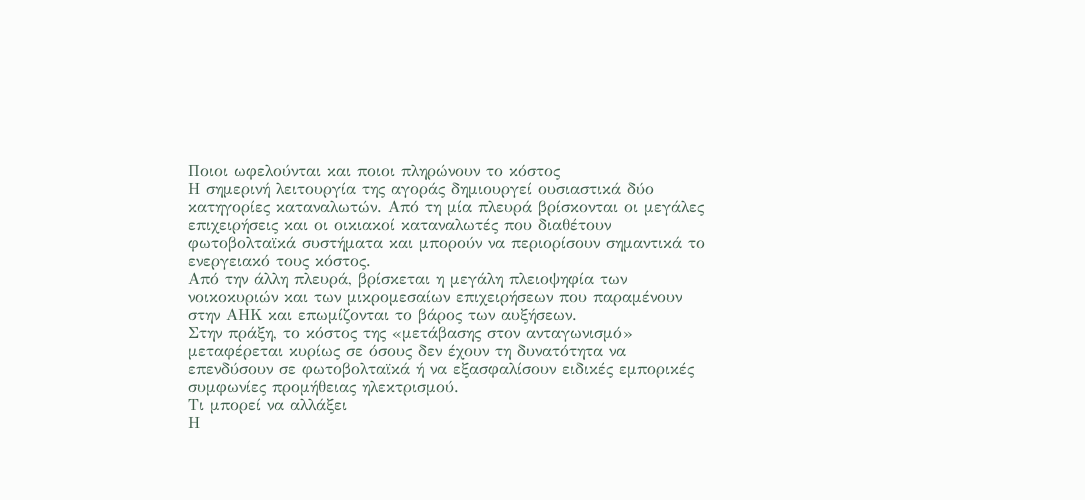Ποιοι ωφελούνται και ποιοι πληρώνουν το κόστος
Η σημερινή λειτουργία της αγοράς δημιουργεί ουσιαστικά δύο κατηγορίες καταναλωτών. Από τη μία πλευρά βρίσκονται οι μεγάλες επιχειρήσεις και οι οικιακοί καταναλωτές που διαθέτουν φωτοβολταϊκά συστήματα και μπορούν να περιορίσουν σημαντικά το ενεργειακό τους κόστος.
Από την άλλη πλευρά, βρίσκεται η μεγάλη πλειοψηφία των νοικοκυριών και των μικρομεσαίων επιχειρήσεων που παραμένουν στην ΑΗΚ και επωμίζονται το βάρος των αυξήσεων.
Στην πράξη, το κόστος της «μετάβασης στον ανταγωνισμό» μεταφέρεται κυρίως σε όσους δεν έχουν τη δυνατότητα να επενδύσουν σε φωτοβολταϊκά ή να εξασφαλίσουν ειδικές εμπορικές συμφωνίες προμήθειας ηλεκτρισμού.
Τι μπορεί να αλλάξει
Η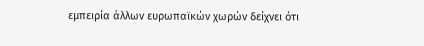εμπειρία άλλων ευρωπαϊκών χωρών δείχνει ότι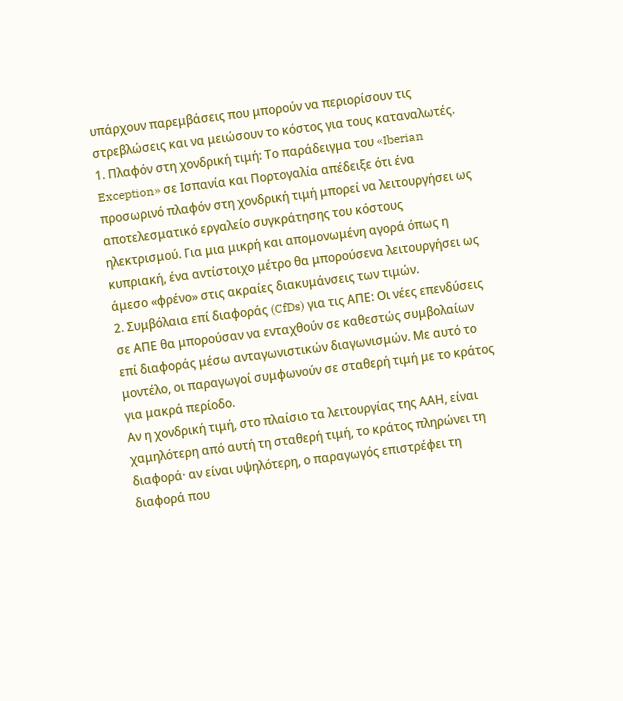υπάρχουν παρεμβάσεις που μπορούν να περιορίσουν τις στρεβλώσεις και να μειώσουν το κόστος για τους καταναλωτές.
1. Πλαφόν στη χονδρική τιμή: Το παράδειγμα του «Iberian Exception» σε Ισπανία και Πορτογαλία απέδειξε ότι ένα προσωρινό πλαφόν στη χονδρική τιμή μπορεί να λειτουργήσει ως αποτελεσματικό εργαλείο συγκράτησης του κόστους ηλεκτρισμού. Για μια μικρή και απομονωμένη αγορά όπως η κυπριακή, ένα αντίστοιχο μέτρο θα μπορούσενα λειτουργήσει ως άμεσο «φρένο» στις ακραίες διακυμάνσεις των τιμών.
2. Συμβόλαια επί διαφοράς (CfDs) για τις ΑΠΕ: Οι νέες επενδύσεις σε ΑΠΕ θα μπορούσαν να ενταχθούν σε καθεστώς συμβολαίων επί διαφοράς μέσω ανταγωνιστικών διαγωνισμών. Με αυτό το μοντέλο, οι παραγωγοί συμφωνούν σε σταθερή τιμή με το κράτος για μακρά περίοδο.
Αν η χονδρική τιμή, στο πλαίσιο τα λειτουργίας της ΑΑΗ, είναι χαμηλότερη από αυτή τη σταθερή τιμή, το κράτος πληρώνει τη διαφορά· αν είναι υψηλότερη, ο παραγωγός επιστρέφει τη διαφορά που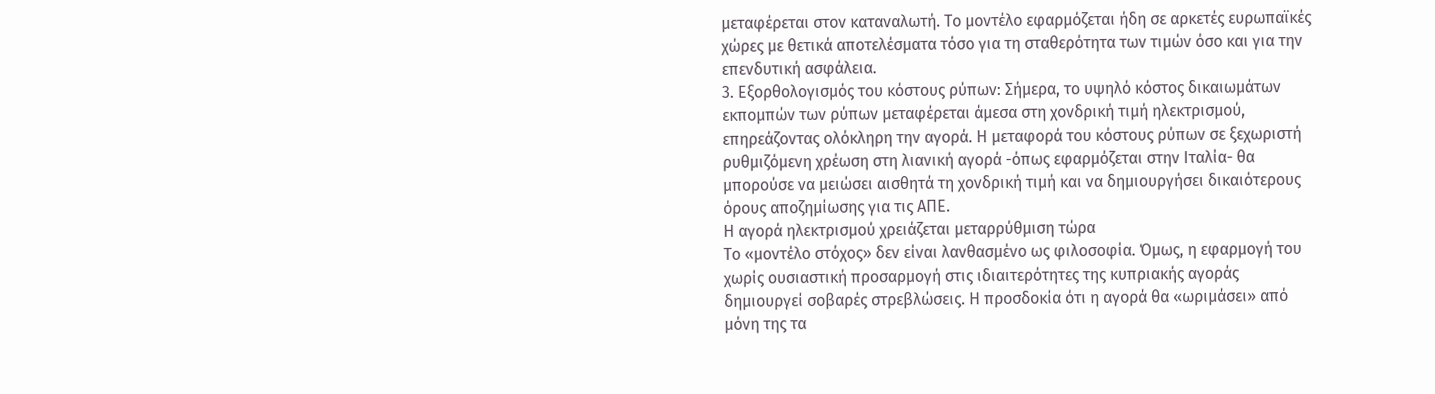μεταφέρεται στον καταναλωτή. Το μοντέλο εφαρμόζεται ήδη σε αρκετές ευρωπαϊκές χώρες με θετικά αποτελέσματα τόσο για τη σταθερότητα των τιμών όσο και για την επενδυτική ασφάλεια.
3. Εξορθολογισμός του κόστους ρύπων: Σήμερα, το υψηλό κόστος δικαιωμάτων εκπομπών των ρύπων μεταφέρεται άμεσα στη χονδρική τιμή ηλεκτρισμού, επηρεάζοντας ολόκληρη την αγορά. Η μεταφορά του κόστους ρύπων σε ξεχωριστή ρυθμιζόμενη χρέωση στη λιανική αγορά -όπως εφαρμόζεται στην Ιταλία- θα μπορούσε να μειώσει αισθητά τη χονδρική τιμή και να δημιουργήσει δικαιότερους όρους αποζημίωσης για τις ΑΠΕ.
Η αγορά ηλεκτρισμού χρειάζεται μεταρρύθμιση τώρα
Το «μοντέλο στόχος» δεν είναι λανθασμένο ως φιλοσοφία. Όμως, η εφαρμογή του χωρίς ουσιαστική προσαρμογή στις ιδιαιτερότητες της κυπριακής αγοράς δημιουργεί σοβαρές στρεβλώσεις. Η προσδοκία ότι η αγορά θα «ωριμάσει» από μόνη της τα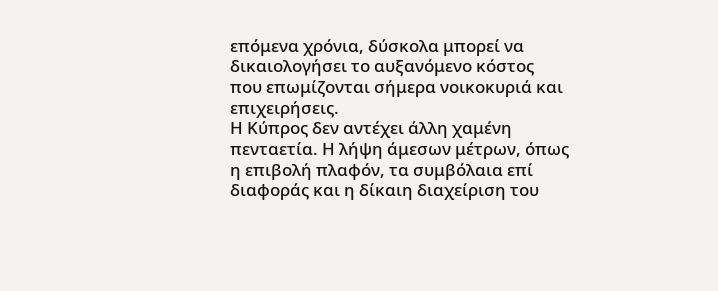επόμενα χρόνια, δύσκολα μπορεί να δικαιολογήσει το αυξανόμενο κόστος που επωμίζονται σήμερα νοικοκυριά και επιχειρήσεις.
Η Κύπρος δεν αντέχει άλλη χαμένη πενταετία. Η λήψη άμεσων μέτρων, όπως η επιβολή πλαφόν, τα συμβόλαια επί διαφοράς και η δίκαιη διαχείριση του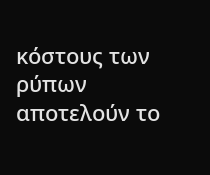κόστους των ρύπων αποτελούν το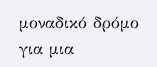μοναδικό δρόμο για μια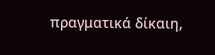πραγματικά δίκαιη,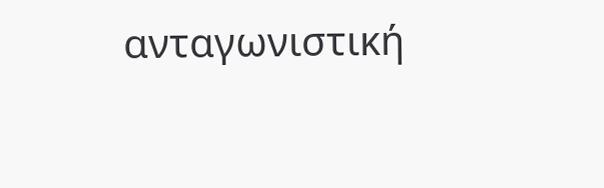ανταγωνιστική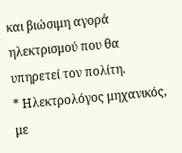και βιώσιμη αγορά ηλεκτρισμού που θα υπηρετεί τον πολίτη.
* Ηλεκτρολόγος μηχανικός, με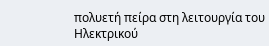πολυετή πείρα στη λειτουργία του Ηλεκτρικού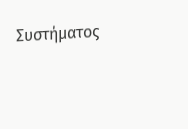Συστήματος